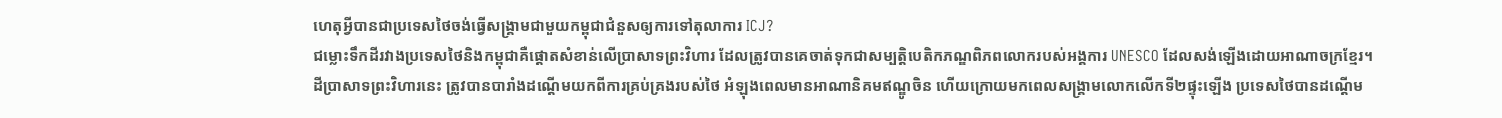ហេតុអ្វីបានជាប្រទេសថៃចង់ធ្វើសង្គ្រាមជាមួយកម្ពុជាជំនួសឲ្យការទៅតុលាការ ICJ?
ជម្លោះទឹកដីរវាងប្រទេសថៃនិងកម្ពុជាគឺផ្តោតសំខាន់លើប្រាសាទព្រះវិហារ ដែលត្រូវបានគេចាត់ទុកជាសម្បត្តិបេតិកភណ្ឌពិភពលោករបស់អង្គការ UNESCO ដែលសង់ឡើងដោយអាណាចក្រខ្មែរ។
ដីប្រាសាទព្រះវិហារនេះ ត្រូវបានបារាំងដណ្តើមយកពីការគ្រប់គ្រងរបស់ថៃ អំឡុងពេលមានអាណានិគមឥណ្ឌូចិន ហើយក្រោយមកពេលសង្គ្រាមលោកលើកទី២ផ្ទុះឡើង ប្រទេសថៃបានដណ្តើម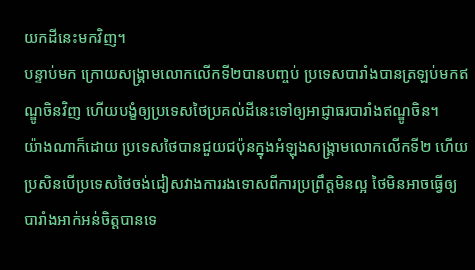យកដីនេះមកវិញ។
បន្ទាប់មក ក្រោយសង្គ្រាមលោកលើកទី២បានបញ្ចប់ ប្រទេសបារាំងបានត្រឡប់មកឥណ្ឌូចិនវិញ ហើយបង្ខំឲ្យប្រទេសថៃប្រគល់ដីនេះទៅឲ្យអាជ្ញាធរបារាំងឥណ្ឌូចិន។
យ៉ាងណាក៏ដោយ ប្រទេសថៃបានជួយជប៉ុនក្នុងអំឡុងសង្គ្រាមលោកលើកទី២ ហើយប្រសិនបើប្រទេសថៃចង់ជៀសវាងការរងទោសពីការប្រព្រឹត្តមិនល្អ ថៃមិនអាចធ្វើឲ្យបារាំងអាក់អន់ចិត្តបានទេ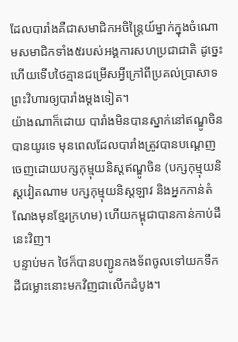ដែលបារាំងគឺជាសមាជិកអចិន្ត្រៃយ៍ម្នាក់ក្នុងចំណោមសមាជិកទាំង៥របស់អង្គការសហប្រជាជាតិ ដូច្នេះហើយទើបថៃគ្មានជម្រើសអ្វីក្រៅពីប្រគល់ប្រាសាទព្រះវិហារឲ្យបារាំងម្ដងទៀត។
យ៉ាងណាក៏ដោយ បារាំងមិនបានស្នាក់នៅឥណ្ឌូចិនបានយូរទេ មុនពេលដែលបារាំងត្រូវបានបណ្តេញចេញដោយបក្សកុម្មុយនិស្តឥណ្ឌូចិន (បក្សកុម្មុយនិស្តវៀតណាម បក្សកុម្មុយនិស្តឡាវ និងអ្នកកាន់តំណែងមុនខ្មែរក្រហម) ហើយកម្ពុជាបានកាន់កាប់ដីនេះវិញ។
បន្ទាប់មក ថៃក៏បានបញ្ជូនកងទ័ពចូលទៅយកទឹកដីជម្លោះនោះមកវិញជាលើកដំបូង។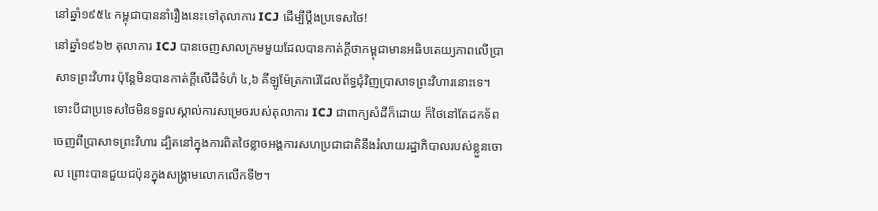នៅឆ្នាំ១៩៥៤ កម្ពុជាបាននាំរឿងនេះទៅតុលាការ ICJ ដើម្បីប្តឹងប្រទេសថៃ!
នៅឆ្នាំ១៩៦២ តុលាការ ICJ បានចេញសាលក្រមមួយដែលបានកាត់ក្តីថាកម្ពុជាមានអធិបតេយ្យភាពលើប្រាសាទព្រះវិហារ ប៉ុន្តែមិនបានកាត់ក្តីលើដីទំហំ ៤,៦ គីឡូម៉ែត្រការ៉េដែលព័ទ្ធជុំវិញប្រាសាទព្រះវិហារនោះទេ។
ទោះបីជាប្រទេសថៃមិនទទួលស្គាល់ការសម្រេចរបស់តុលាការ ICJ ជាពាក្យសំដីក៏ដោយ ក៏ថៃនៅតែដកទ័ពចេញពីប្រាសាទព្រះវិហារ ដ្បិតនៅក្នុងការពិតថៃខ្លាចអង្គការសហប្រជាជាតិនឹងរំលាយរដ្ឋាភិបាលរបស់ខ្លួនចោល ព្រោះបានជួយជប៉ុនក្នុងសង្គ្រាមលោកលើកទី២។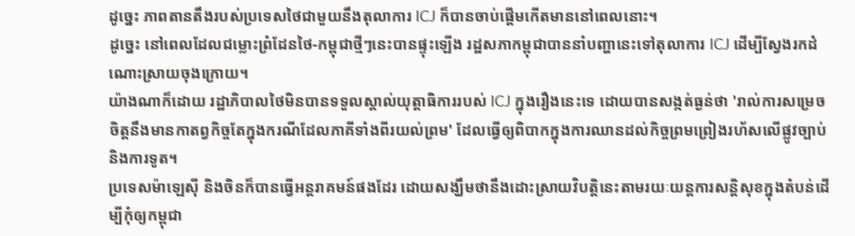ដូច្នេះ ភាពតានតឹងរបស់ប្រទេសថៃជាមួយនឹងតុលាការ ICJ ក៏បានចាប់ផ្តើមកើតមាននៅពេលនោះ។
ដូច្នេះ នៅពេលដែលជម្លោះព្រំដែនថៃ-កម្ពុជាថ្មីៗនេះបានផ្ទុះឡើង រដ្ឋសភាកម្ពុជាបាននាំបញ្ហានេះទៅតុលាការ ICJ ដើម្បីស្វែងរកដំណោះស្រាយចុងក្រោយ។
យ៉ាងណាក៏ដោយ រដ្ឋាភិបាលថៃមិនបានទទួលស្គាល់យុត្តាធិការរបស់ ICJ ក្នុងរឿងនេះទេ ដោយបានសង្កត់ធ្ងន់ថា 'រាល់ការសម្រេចចិត្តនឹងមានកាតព្វកិច្ចតែក្នុងករណីដែលភាគីទាំងពីរយល់ព្រម' ដែលធ្វើឲ្យពិបាកក្នុងការឈានដល់កិច្ចព្រមព្រៀងរហ័សលើផ្លូវច្បាប់និងការទូត។
ប្រទេសម៉ាឡេស៊ី និងចិនក៏បានធ្វើអន្តរាគមន៍ផងដែរ ដោយសង្ឃឹមថានឹងដោះស្រាយវិបត្តិនេះតាមរយៈយន្តការសន្តិសុខក្នុងតំបន់ដើម្បីកុំឲ្យកម្ពុជា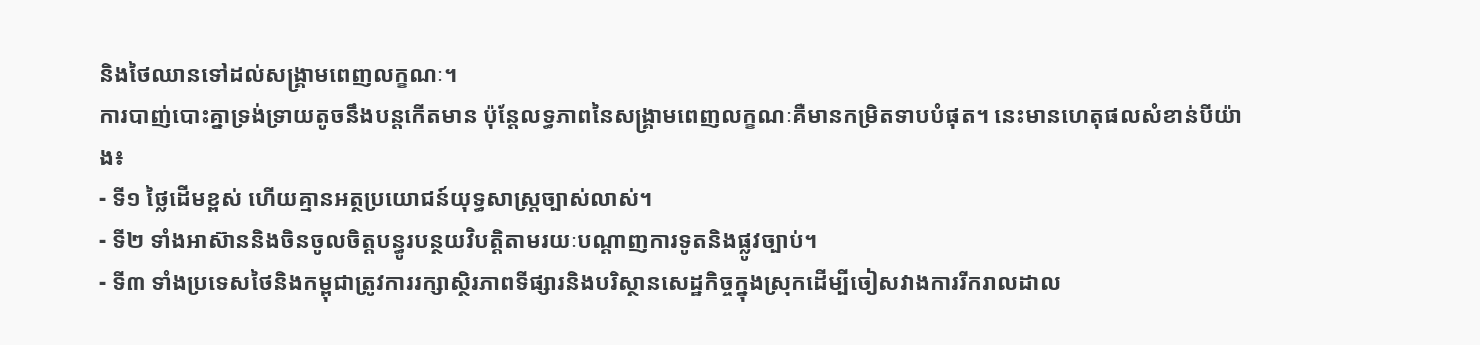និងថៃឈានទៅដល់សង្គ្រាមពេញលក្ខណៈ។
ការបាញ់បោះគ្នាទ្រង់ទ្រាយតូចនឹងបន្តកើតមាន ប៉ុន្តែលទ្ធភាពនៃសង្គ្រាមពេញលក្ខណៈគឺមានកម្រិតទាបបំផុត។ នេះមានហេតុផលសំខាន់បីយ៉ាង៖
- ទី១ ថ្លៃដើមខ្ពស់ ហើយគ្មានអត្ថប្រយោជន៍យុទ្ធសាស្ត្រច្បាស់លាស់។
- ទី២ ទាំងអាស៊ាននិងចិនចូលចិត្តបន្ធូរបន្ថយវិបត្តិតាមរយៈបណ្តាញការទូតនិងផ្លូវច្បាប់។
- ទី៣ ទាំងប្រទេសថៃនិងកម្ពុជាត្រូវការរក្សាស្ថិរភាពទីផ្សារនិងបរិស្ថានសេដ្ឋកិច្ចក្នុងស្រុកដើម្បីចៀសវាងការរីករាលដាល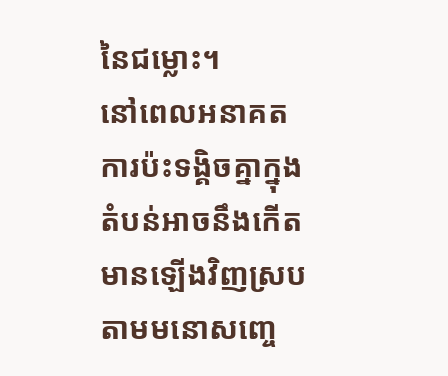នៃជម្លោះ។
នៅពេលអនាគត ការប៉ះទង្គិចគ្នាក្នុងតំបន់អាចនឹងកើតមានឡើងវិញស្របតាមមនោសញ្ចេ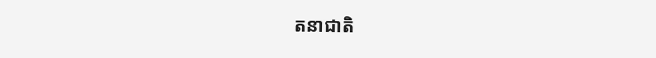តនាជាតិ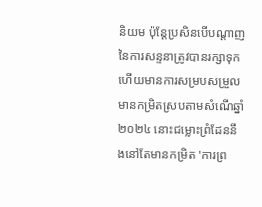និយម ប៉ុន្តែប្រសិនបើបណ្តាញនៃការសន្ទនាត្រូវបានរក្សាទុក ហើយមានការសម្របសម្រួលមានកម្រិតស្របតាមសំណើឆ្នាំ២០២៤ នោះជម្លោះព្រំដែននឹងនៅតែមានកម្រិត 'ការព្រ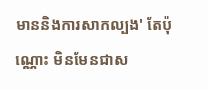មាននិងការសាកល្បង' តែប៉ុណ្ណោះ មិនមែនជាស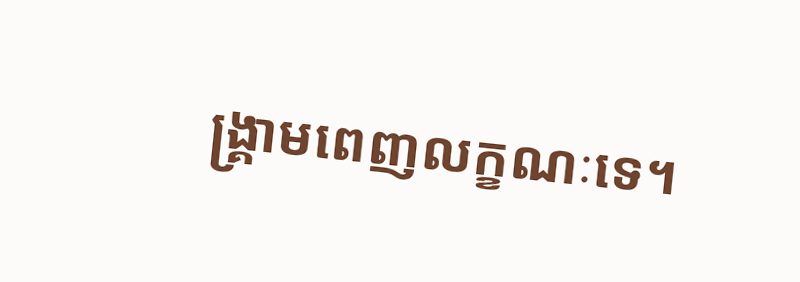ង្គ្រាមពេញលក្ខណៈទេ។